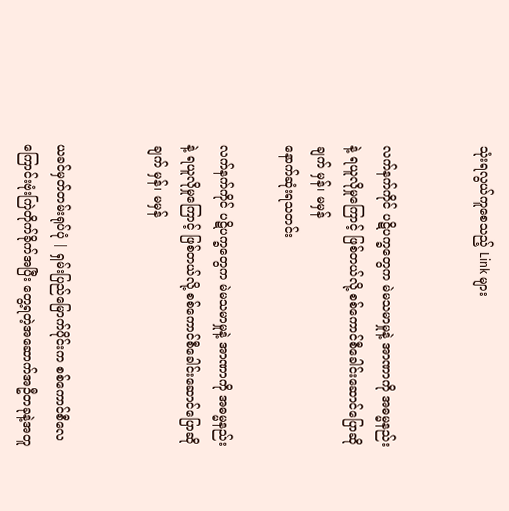သုံးရလွယ်ကူစေသည့် Link များ


လက်နက်ကိုင် ပဋိပက္ခတွေက မဲမသမာမှုနဲ့ အာဏာကို အဓမ္မနည်းနဲ့ ရယူလိုမှုကြောင့် ဖြစ်တယ်လို့ စစ်ကောင်စီခေါင်းဆောင်ပြောဆိုချက် မှန်၊ မမှန်
နောက်ဆုံးရသတင်း

လက်နက်ကိုင် ပဋိပက္ခတွေက မဲမသမာမှုနဲ့ အာဏာကို အဓမ္မနည်းနဲ့ ရယူလိုမှုကြောင့် ဖြစ်တယ်လို့ စစ်ကောင်စီခေါင်းဆောင်ပြောဆိုချက် မှန်၊ မမှန်


ယခင်မှတ်တမ်းရုပ်ပုံ | ရှမ်းပြည်မြောက်ပိုင်းက စစ်ကောင်စီလေကြောင်းဗုံးကြဲတိုက်ခိုက်အပြီး တွေ့ရတဲ့အဆောက်အဦတခုနဲ့အတူ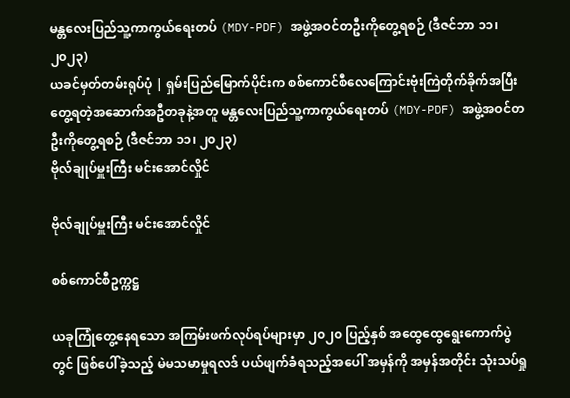မန္တလေးပြည်သူ့ကာကွယ်ရေးတပ် (MDY-PDF) အဖွဲ့အဝင်တဦးကိုတွေ့ရစဉ် (ဒီဇင်ဘာ ၁၁၊ ၂၀၂၃)
ယခင်မှတ်တမ်းရုပ်ပုံ | ရှမ်းပြည်မြောက်ပိုင်းက စစ်ကောင်စီလေကြောင်းဗုံးကြဲတိုက်ခိုက်အပြီး တွေ့ရတဲ့အဆောက်အဦတခုနဲ့အတူ မန္တလေးပြည်သူ့ကာကွယ်ရေးတပ် (MDY-PDF) အဖွဲ့အဝင်တဦးကိုတွေ့ရစဉ် (ဒီဇင်ဘာ ၁၁၊ ၂၀၂၃)
ဗိုလ်ချုပ်မှူးကြီး မင်းအောင်လှိုင်

ဗိုလ်ချုပ်မှူးကြီး မင်းအောင်လှိုင်

စစ်ကောင်စီဥက္ကဋ္ဌ

ယခုကြုံတွေ့နေရသော အကြမ်းဖက်လုပ်ရပ်များမှာ ၂၀၂၀ ပြည့်နှစ် အထွေထွေရွေးကောက်ပွဲတွင် ဖြစ်ပေါ်ခဲ့သည့် မဲမသမာမှုရလဒ် ပယ်ဖျက်ခံရသည့်အပေါ် အမှန်ကို အမှန်အတိုင်း သုံးသပ်ရှု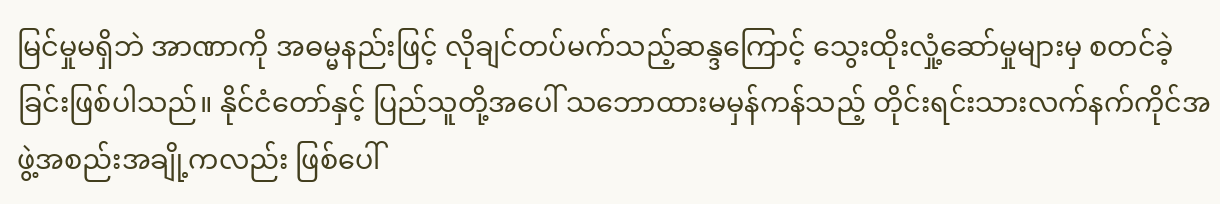မြင်မှုမရှိဘဲ အာဏာကို အဓမ္မနည်းဖြင့် လိုချင်တပ်မက်သည့်ဆန္ဒကြောင့် သွေးထိုးလှုံ့ဆော်မှုများမှ စတင်ခဲ့ခြင်းဖြစ်ပါသည်။ နိုင်ငံတော်နှင့် ပြည်သူတို့အပေါ် သဘောထားမမှန်ကန်သည့် တိုင်းရင်းသားလက်နက်ကိုင်အဖွဲ့အစည်းအချို့ကလည်း ဖြစ်ပေါ်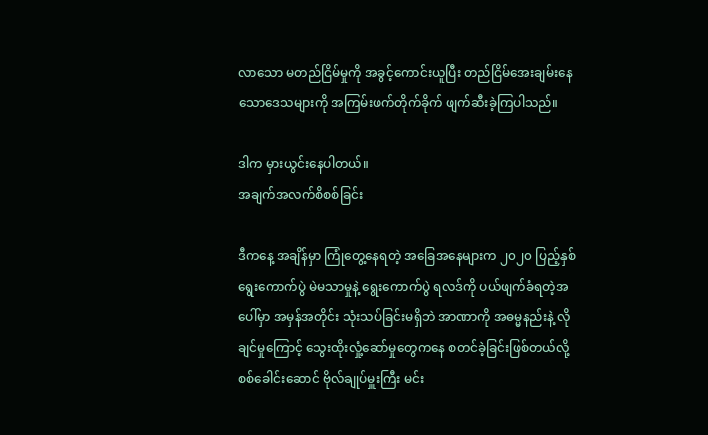လာသော မတည်ငြိမ်မှုကို အခွင့်ကောင်းယူပြီး တည်ငြိမ်အေးချမ်းနေသောဒေသများကို အကြမ်းဖက်တိုက်ခိုက် ဖျက်ဆီးခဲ့ကြပါသည်။

ဒါက မှားယွင်းနေပါတယ်။
အချက်အလက်စိစစ်ခြင်း

ဒီကနေ့ အချိန်မှာ ကြုံတွေ့နေရတဲ့ အခြေအနေများက ၂၀၂၀ ပြည့်နှစ် ရွေးကောက်ပွဲ မဲမသာမှုနဲ့ ရွေးကောက်ပွဲ ရလဒ်ကို ပယ်ဖျက်ခံရတဲ့အပေါ်မှာ အမှန်အတိုင်း သုံးသပ်ခြင်းမရှိဘဲ အာဏာကို အဓမ္မနည်းနဲ့ လိုချင်မှုကြောင့် သွေးထိုးလှုံ့ဆော်မှုတွေကနေ စတင်ခဲ့ခြင်းဖြစ်တယ်လို့ စစ်ခေါင်းဆောင် ဗိုလ်ချုပ်မှူးကြီး မင်း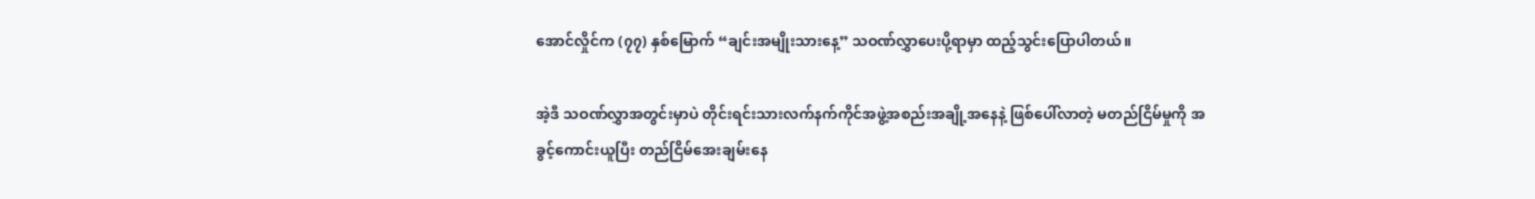အောင်လှိုင်က (၇၇) နှစ်မြောက် “ချင်းအမျိုးသားနေ့” သဝဏ်လွှာပေးပို့ရာမှာ ထည့်သွင်းပြောပါတယ်။

အဲ့ဒီ သဝဏ်လွှာအတွင်းမှာပဲ တိုင်းရင်းသားလက်နက်ကိုင်အဖွဲ့အစည်းအချို့အနေနဲ့ ဖြစ်ပေါ်လာတဲ့ မတည်ငြိမ်မှုကို အခွင့်ကောင်းယူပြီး တည်ငြိမ်အေးချမ်းနေ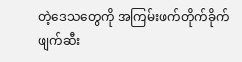တဲ့ဒေသတွေကို အကြမ်းဖက်တိုက်ခိုက် ဖျက်ဆီး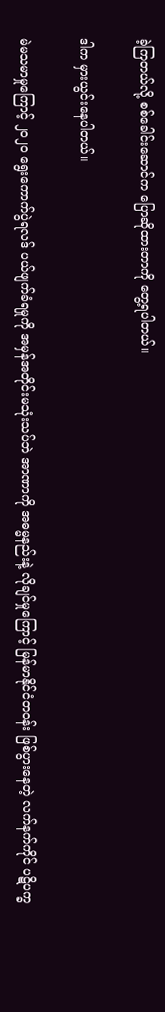ခဲ့ကြတယ်လို့ စစ်ခေါင်းဆောင်က ပြောဆိုထားတာကို တွေ့ရပါတယ်။

ဒါက မှားယွင်းနေပါတယ်။

မဲမသမာမှုကြောင့် ၂၀၂၀ ရွေးကောက်ပွဲရလဒ် ပယ်ဖျက်ခံရမှုကို အမှန်အတိုင်းမသုံးသပ်ဘဲ အာဏာကို အဓမ္မနည်းနဲ့ လိုချင်မှုကြောင့် မြန်မာနိုင်ငံတဝန်း ဖြစ်ပွားနေတဲ့ လက်နက်ကိုင် ပဋိပက္ခ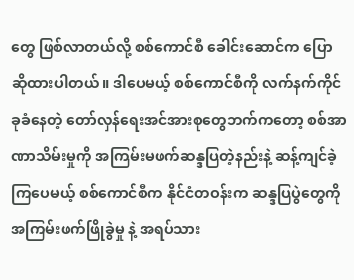တွေ ဖြစ်လာတယ်လို့ စစ်ကောင်စီ ခေါင်းဆောင်က ပြောဆိုထားပါတယ်။ ဒါပေမယ့် စစ်ကောင်စီကို လက်နက်ကိုင် ခုခံနေတဲ့ တော်လှန်ရေးအင်အားစုတွေဘက်ကတော့ စစ်အာဏာသိမ်းမှုကို အကြမ်းမဖက်ဆန္ဒပြတဲ့နည်းနဲ့ ဆန့်ကျင်ခဲ့ကြပေမယ့် စစ်ကောင်စီက နိုင်ငံတဝန်းက ဆန္ဒပြပွဲတွေကို အကြမ်းဖက်ဖြိုခွဲမှု နဲ့ အရပ်သား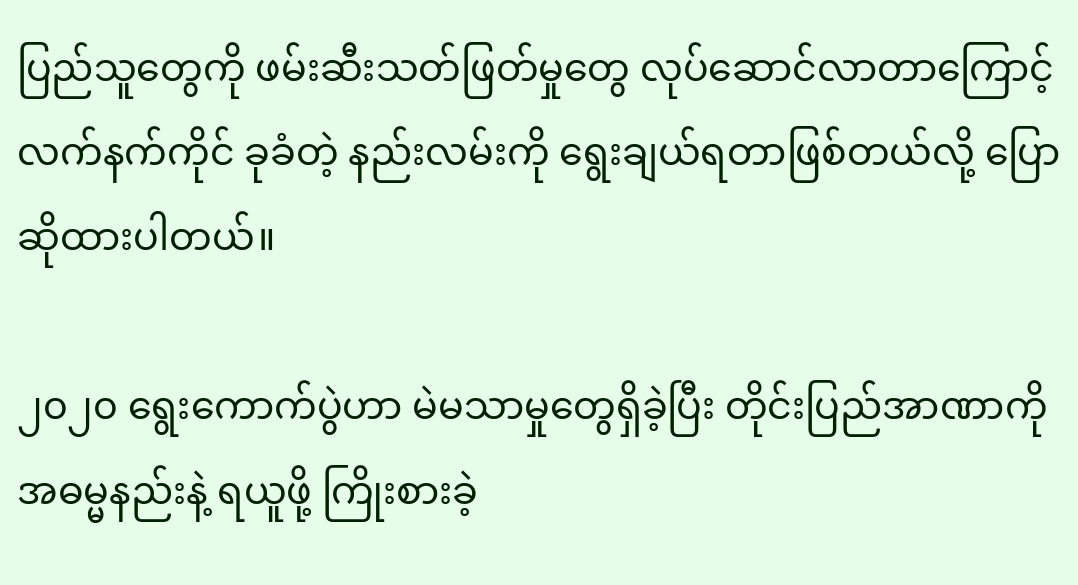ပြည်သူတွေကို ဖမ်းဆီးသတ်ဖြတ်မှုတွေ လုပ်ဆောင်လာတာကြောင့် လက်နက်ကိုင် ခုခံတဲ့ နည်းလမ်းကို ရွေးချယ်ရတာဖြစ်တယ်လို့ ပြောဆိုထားပါတယ်။

၂၀၂၀ ရွေးကောက်ပွဲဟာ မဲမသာမှုတွေရှိခဲ့ပြီး တိုင်းပြည်အာဏာကို အဓမ္မနည်းနဲ့ ရယူဖို့ ကြိုးစားခဲ့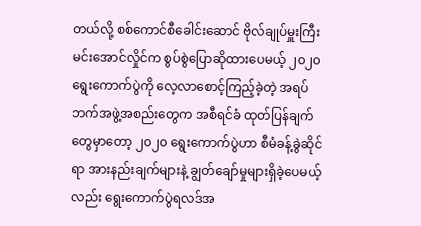တယ်လို့ စစ်ကောင်စီခေါင်းဆောင် ဗိုလ်ချုပ်မှူးကြီး မင်းအောင်လှိုင်က စွပ်စွဲပြောဆိုထားပေမယ့် ၂၀၂၀ ရွေးကောက်ပွဲကို လေ့လာစောင့်ကြည့်ခဲ့တဲ့ အရပ်ဘက်အဖွဲ့အစည်းတွေက အစီရင်ခံ ထုတ်ပြန်ချက်တွေမှာတော့ ၂၀၂၀ ရွေးကောက်ပွဲဟာ စီမံခန့်ခွဲဆိုင်ရာ အားနည်းချက်များနဲ့ ချွတ်ချော်မှုများရှိခဲ့ပေမယ့်လည်း ရွေးကောက်ပွဲရလဒ်အ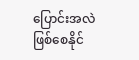ပြောင်းအလဲ ဖြစ်စေနိုင်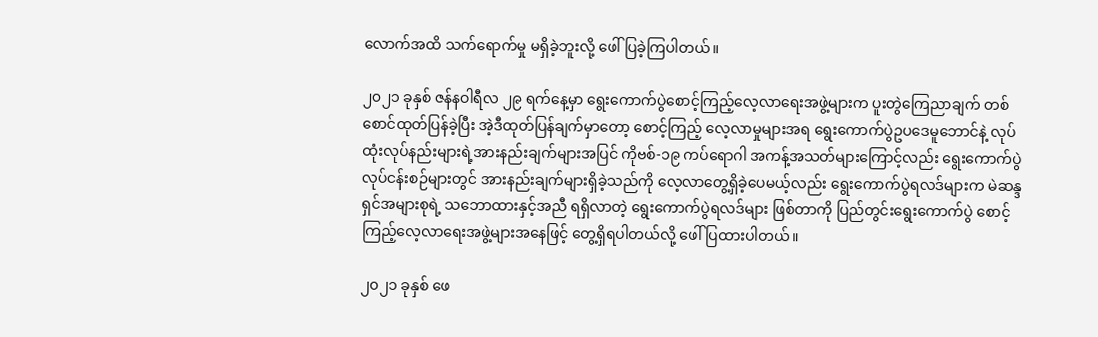လောက်အထိ သက်ရောက်မှု မရှိခဲ့ဘူးလို့ ဖေါ်ပြခဲ့ကြပါတယ်။

၂၀၂၁ ခုနှစ် ဇန်နဝါရီလ ၂၉ ရက်နေ့မှာ ရွေးကောက်ပွဲစောင့်ကြည့်လေ့လာရေးအဖွဲ့များက ပူးတွဲကြေညာချက် တစ်စောင်ထုတ်ပြန်ခဲ့ပြီး အဲ့ဒီထုတ်ပြန်ချက်မှာတော့ စောင့်ကြည့် လေ့လာမှုများအရ ရွေးကောက်ပွဲဥပဒေမူဘောင်နဲ့ လုပ်ထုံးလုပ်နည်းများရဲ့အားနည်းချက်များအပြင် ကိုဗစ်-၁၉ ကပ်ရောဂါ အကန့်အသတ်များကြောင့်လည်း ရွေးကောက်ပွဲ လုပ်ငန်းစဉ်များတွင် အားနည်းချက်များရှိခဲ့သည်ကို လေ့လာတွေ့ရှိခဲ့ပေမယ့်လည်း ရွေးကောက်ပွဲရလဒ်များက မဲဆန္ဒရှင်အများစုရဲ့ သဘောထားနှင့်အညီ ရရှိလာတဲ့ ရွေးကောက်ပွဲရလဒ်များ ဖြစ်တာကို ပြည်တွင်းရွေးကောက်ပွဲ စောင့်ကြည့်လေ့လာရေးအဖွဲ့များအနေဖြင့် တွေ့ရှိရပါတယ်လို့ ဖေါ်ပြထားပါတယ်။

၂၀၂၁ ခုနှစ် ဖေ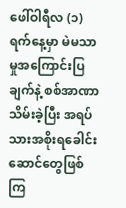ဖေါ်ဝါရီလ (၁) ရက်နေ့မှာ မဲမသာမှုအကြောင်းပြချက်နဲ့ စစ်အာဏာသိမ်းခဲ့ပြီး အရပ်သားအစိုးရခေါင်းဆောင်တွေဖြစ်ကြ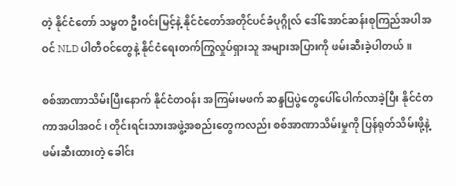တဲ့ နိုင်ငံတော် သမ္မတ ဦးဝင်းမြင့်နဲ့ နိုင်ငံတော်အတိုင်ပင်ခံပုဂ္ဂိုလ် ဒေါ်အောင်ဆန်းစုကြည်အပါအဝင် NLD ပါတီဝင်တွေနဲ့ နိုင်ငံရေးတက်ကြွလှုပ်ရှားသူ အများအပြားကို ဖမ်းဆီးခဲ့ပါတယ်။

စစ်အာဏာသိမ်းပြီးနောက် နိုင်ငံတဝန်း အကြမ်းမဖက် ဆန္ဒပြပွဲတွေပေါ်ပေါက်လာခဲ့ပြီး နိုင်ငံတကာအပါအဝင်၊ တိုင်းရင်းသားအဖွဲ့အစည်းတွေကလည်း စစ်အာဏာသိမ်းမှုကို ပြန်ရုတ်သိမ်းဖို့နဲ့ ဖမ်းဆီးထားတဲ့ ခေါင်း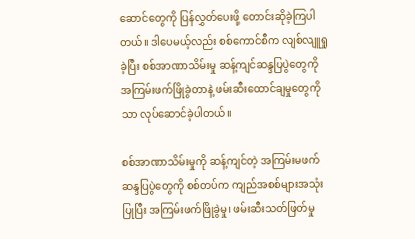ဆောင်တွေကို ပြန်လွှတ်ပေးဖို့ တောင်းဆိုခဲ့ကြပါတယ်။ ဒါပေမယ့်လည်း စစ်ကောင်စီက လျစ်လျူရှုခဲ့ပြီး စစ်အာဏာသိမ်းမှု ဆန့်ကျင်ဆန္ဒပြပွဲတွေကို အကြမ်းဖက်ဖြိုခွဲတာနဲ့ ဖမ်းဆီးထောင်ချမှုတွေကိုသာ လုပ်ဆောင်ခဲ့ပါတယ်။

စစ်အာဏာသိမ်းမှုကို ဆန့်ကျင်တဲ့ အကြမ်းမဖက်ဆန္ဒပြပွဲတွေကို စစ်တပ်က ကျည်အစစ်များအသုံးပြုပြီး အကြမ်းဖက်ဖြိုခွဲမှု၊ ဖမ်းဆီးသတ်ဖြတ်မှု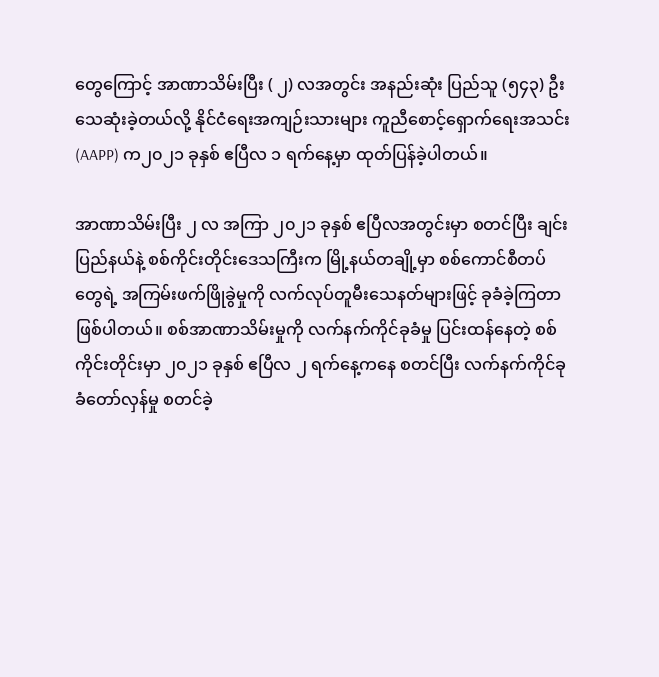တွေကြောင့် အာဏာသိမ်းပြီး ( ၂) လအတွင်း အနည်းဆုံး ပြည်သူ (၅၄၃) ဦးသေဆုံးခဲ့တယ်လို့ နိုင်ငံရေးအကျဉ်းသားများ ကူညီစောင့်ရှောက်ရေးအသင်း (AAPP) က၂၀၂၁ ခုနှစ် ဧပြီလ ၁ ရက်နေ့မှာ ထုတ်ပြန်ခဲ့ပါတယ်။

အာဏာသိမ်းပြီး ၂ လ အကြာ ၂၀၂၁ ခုနှစ် ဧပြီလအတွင်းမှာ စတင်ပြီး ချင်းပြည်နယ်နဲ့ စစ်ကိုင်းတိုင်းဒေသကြီးက မြို့နယ်တချို့မှာ စစ်ကောင်စီတပ်တွေရဲ့ အကြမ်းဖက်ဖြိုခွဲမှုကို လက်လုပ်တူမီးသေနတ်များဖြင့် ခုခံခဲ့ကြတာဖြစ်ပါတယ်။ စစ်အာဏာသိမ်းမှုကို လက်နက်ကိုင်ခုခံမှု ပြင်းထန်နေတဲ့ စစ်ကိုင်းတိုင်းမှာ ၂၀၂၁ ခုနှစ် ဧပြီလ ၂ ရက်နေ့ကနေ စတင်ပြီး လက်နက်ကိုင်ခုခံတော်လှန်မှု စတင်ခဲ့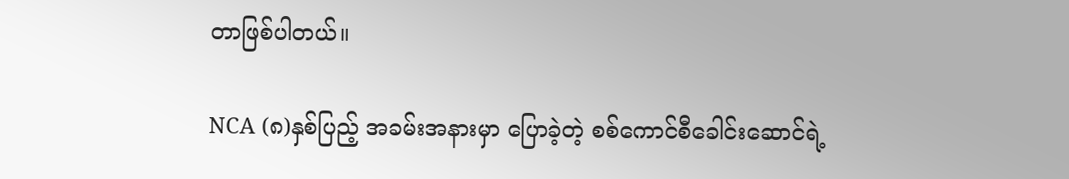တာဖြစ်ပါတယ်။

NCA (၈)နှစ်ပြည့် အခမ်းအနားမှာ ပြောခဲ့တဲ့ စစ်ကောင်စီခေါင်းဆောင်ရဲ့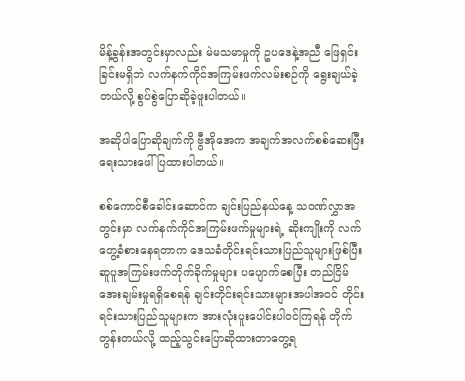မိန့်ခွန်းအတွင်းမှာလည်း မဲမသမာမှုကို ဥပဒေနဲ့အညီ ဖြေရှင်းခြင်းမရှိဘဲ လက်နက်ကိုင်အကြမ်းဖက်လမ်းစဉ်ကို ရွေးချယ်ခဲ့တယ်လို့ စွပ်စွဲပြောဆိုခဲ့ဖူးပါတယ်။

အဆိုပါပြောဆိုချက်ကို ဗွီအိုအေက အချက်အလက်စစ်ဆေးပြီး ရေးသားဖေါ်ပြထားပါတယ်။

စစ်ကောင်စီခေါင်းဆောင်က ချင်းပြည်နယ်နေ့ သဝဏ်လွှာအတွင်းမှာ လက်နက်ကိုင်အကြမ်းဖက်မှုများရဲ့ ဆိုးကျိုးကို လက်တွေ့ခံစားနေရတာက ဒေသခံတိုင်းရင်းသားပြည်သူများဖြစ်ပြီး ဆူပူအကြမ်းဖက်တိုက်ခိုက်မှုများ ပပျောက်စေပြီး တည်ငြိမ်အေးချမ်းမှုရရှိစေရန် ချင်းတိုင်းရင်းသားများအပါအဝင် တိုင်းရင်းသားပြည်သူများက အားလုံးပူးပေါင်းပါဝင်ကြရန် တိုက်တွန်းတယ်လို့ ထည့်သွင်းပြောဆိုထားတာတွေ့ရ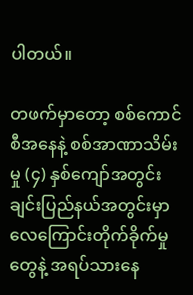ပါတယ်။

တဖက်မှာတော့ စစ်ကောင်စီအနေနဲ့ စစ်အာဏာသိမ်းမှု (၄) နှစ်ကျော်အတွင်း ချင်းပြည်နယ်အတွင်းမှာ လေကြောင်းတိုက်ခိုက်မှုတွေနဲ့ အရပ်သားနေ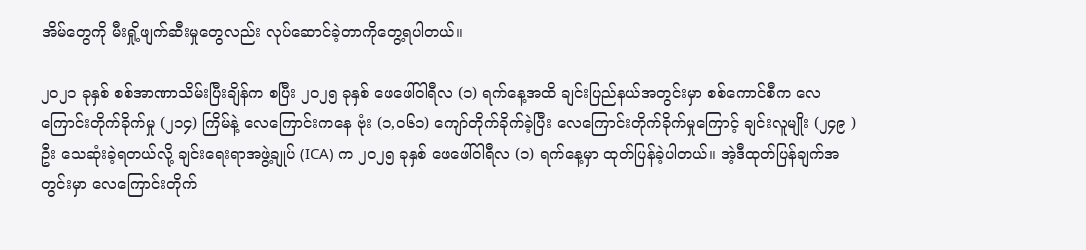အိမ်တွေကို မီးရှို့ဖျက်ဆီးမှုတွေလည်း လုပ်ဆောင်ခဲ့တာကိုတွေ့ရပါတယ်။

၂၀၂၁ ခုနှစ် စစ်အာဏာသိမ်းပြီးချိန်က စပြီး ၂၀၂၅ ခုနှစ် ဖေဖေါ်ဝါရီလ (၁) ရက်နေ့အထိ ချင်းပြည်နယ်အတွင်းမှာ စစ်ကောင်စီက လေကြောင်းတိုက်ခိုက်မှု (၂၁၄) ကြိမ်နဲ့ လေကြောင်းကနေ ဗုံး (၁,၀၆၁) ကျော်တိုက်ခိုက်ခဲ့ပြီး လေကြောင်းတိုက်ခိုက်မှုကြောင့် ချင်းလူမျိုး (၂၄၉ ) ဦး သေဆုံးခဲ့ရတယ်လို့ ချင်းရေးရာအဖွဲ့ချုပ် (ICA) က ၂၀၂၅ ခုနှစ် ဖေဖေါ်ဝါရီလ (၁) ရက်နေ့မှာ ထုတ်ပြန်ခဲ့ပါတယ်။ အဲ့ဒီထုတ်ပြန်ချက်အတွင်းမှာ လေကြောင်းတိုက်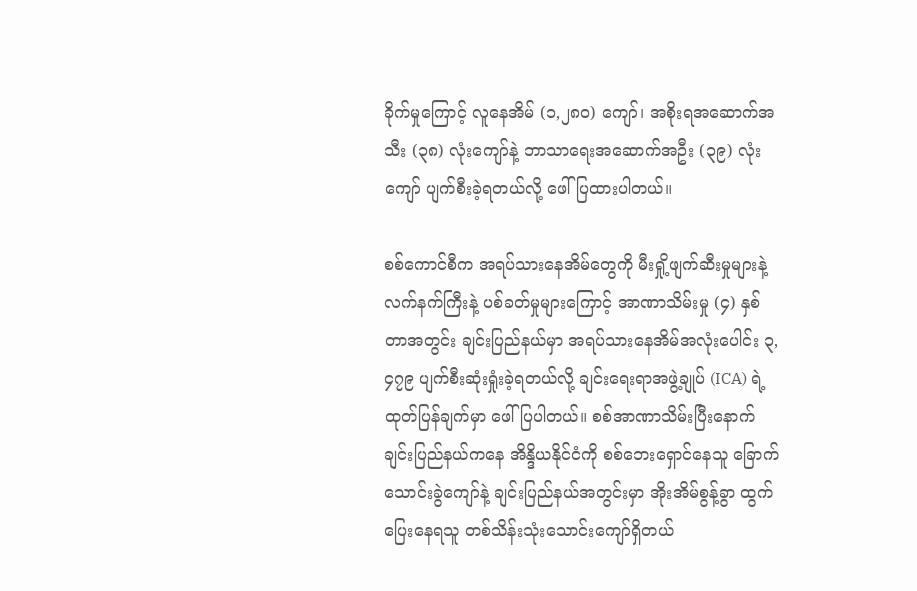ခိုက်မှုကြောင့် လူနေအိမ် (၁,၂၈၀) ကျော်၊ အစိုးရအဆောက်အသီး (၃၈) လုံးကျော်နဲ့ ဘာသာရေးအဆောက်အဦး (၃၉) လုံးကျော် ပျက်စီးခဲ့ရတယ်လို့ ဖေါ်ပြထားပါတယ်။

စစ်ကောင်စီက အရပ်သားနေအိမ်တွေကို မီးရှို့ဖျက်ဆီးမှုများနဲ့ လက်နက်ကြီးနဲ့ ပစ်ခတ်မှုများကြောင့် အာဏာသိမ်းမှု (၄) နှစ်တာအတွင်း ချင်းပြည်နယ်မှာ အရပ်သားနေအိမ်အလုံးပေါင်း ၃,၄၇၉ ပျက်စီးဆုံးရှုံးခဲ့ရတယ်လို့ ချင်းရေးရာအဖွဲ့ချုပ် (ICA) ရဲ့ ထုတ်ပြန်ချက်မှာ ဖေါ်ပြပါတယ်။ စစ်အာဏာသိမ်းပြီးနောက် ချင်းပြည်နယ်ကနေ အိန္ဒိယနိုင်ငံကို စစ်ဘေးရှောင်နေသူ ခြောက်သောင်းခွဲကျော်နဲ့ ချင်းပြည်နယ်အတွင်းမှာ အိုးအိမ်စွန့်ခွာ ထွက်ပြေးနေရသူ တစ်သိန်းသုံးသောင်းကျော်ရှိတယ်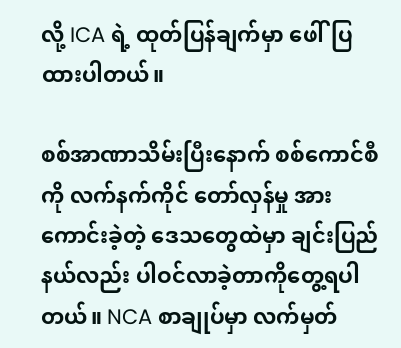လို့ ICA ရဲ့ ထုတ်ပြန်ချက်မှာ ဖေါ်ပြထားပါတယ်။

စစ်အာဏာသိမ်းပြီးနောက် စစ်ကောင်စီကို လက်နက်ကိုင် တော်လှန်မှု အားကောင်းခဲ့တဲ့ ဒေသတွေထဲမှာ ချင်းပြည်နယ်လည်း ပါဝင်လာခဲ့တာကိုတွေ့ရပါတယ်။ NCA စာချုပ်မှာ လက်မှတ်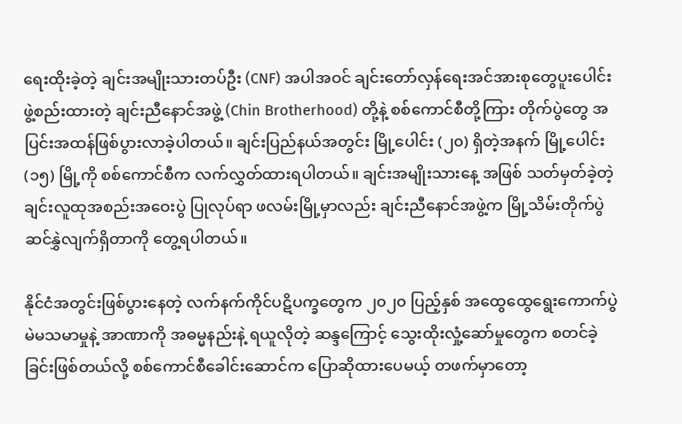ရေးထိုးခဲ့တဲ့ ချင်းအမျိုးသားတပ်ဦး (CNF) အပါအဝင် ချင်းတော်လှန်ရေးအင်အားစုတွေပူးပေါင်းဖွဲ့စည်းထားတဲ့ ချင်းညီနောင်အဖွဲ့ (Chin Brotherhood) တို့နဲ့ စစ်ကောင်စီတို့ကြား တိုက်ပွဲတွေ အပြင်းအထန်ဖြစ်ပွားလာခဲ့ပါတယ်။ ချင်းပြည်နယ်အတွင်း မြို့ပေါင်း (၂၀) ရှိတဲ့အနက် မြို့ပေါင်း (၁၅) မြို့ကို စစ်ကောင်စီက လက်လွှတ်ထားရပါတယ်။ ချင်းအမျိုးသားနေ့ အဖြစ် သတ်မှတ်ခဲ့တဲ့ ချင်းလူထုအစည်းအဝေးပွဲ ပြုလုပ်ရာ ဖလမ်းမြို့မှာလည်း ချင်းညီနောင်အဖွဲ့က မြို့သိမ်းတိုက်ပွဲဆင်နွှဲလျက်ရှိတာကို တွေ့ရပါတယ်။

နိုင်ငံအတွင်းဖြစ်ပွားနေတဲ့ လက်နက်ကိုင်ပဋိပက္ခတွေက ၂၀၂၀ ပြည့်နှစ် အထွေထွေရွေးကောက်ပွဲ မဲမသမာမှုနဲ့ အာဏာကို အဓမ္မနည်းနဲ့ ရယူလိုတဲ့ ဆန္ဒကြောင့် သွေးထိုးလှုံ့ဆော်မှုတွေက စတင်ခဲ့ခြင်းဖြစ်တယ်လို့ စစ်ကောင်စီခေါင်းဆောင်က ပြောဆိုထားပေမယ့် တဖက်မှာတော့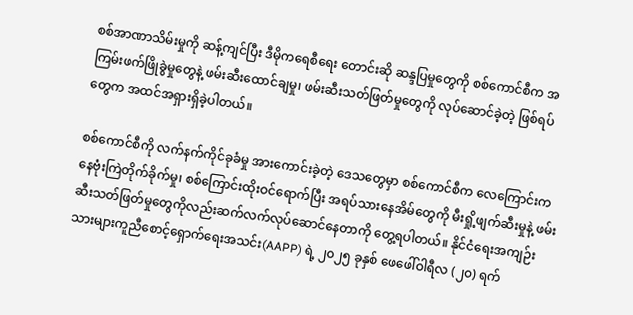စစ်အာဏာသိမ်းမှုကို ဆန့်ကျင်ပြီး ဒီမိုကရေစီရေး တောင်းဆို ဆန္ဒပြမှုတွေကို စစ်ကောင်စီက အကြမ်းဖက်ဖြိုခွဲမှုတွေနဲ့ ဖမ်းဆီးထောင်ချမှု၊ ဖမ်းဆီးသတ်ဖြတ်မှုတွေကို လုပ်ဆောင်ခဲ့တဲ့ ဖြစ်ရပ်တွေက အထင်အရှားရှိခဲ့ပါတယ်။

စစ်ကောင်စီကို လက်နက်ကိုင်ခုခံမှု အားကောင်းခဲ့တဲ့ ဒေသတွေမှာ စစ်ကောင်စီက လေကြောင်းကနေဗုံးကြဲတိုက်ခိုက်မှု၊ စစ်ကြောင်းထိုးဝင်ရောက်ပြီး အရပ်သားနေအိမ်တွေကို မီးရှို့ဖျက်ဆီးမှုနဲ့ ဖမ်းဆီးသတ်ဖြတ်မှုတွေကိုလည်းဆက်လက်လုပ်ဆောင်နေတာကို တွေ့ရပါတယ်။ နိုင်ငံရေးအကျဉ်းသားများကူညီစောင့်ရှောက်ရေးအသင်း(AAPP) ရဲ့ ၂၀၂၅ ခုနှစ် ဖေဖေါ်ဝါရီလ (၂၀) ရက်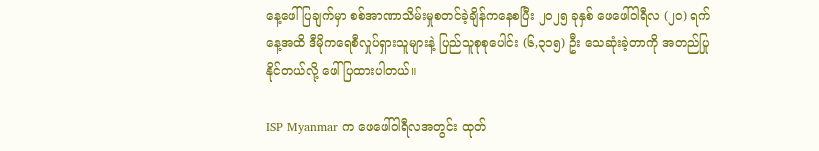နေ့ဖေါ်ပြချက်မှာ စစ်အာဏာသိမ်းမှုစတင်ခဲ့ချိန်ကနေစပြီး ၂၀၂၅ ခုနှစ် ဖေဖေါ်ဝါရီလ (၂၀) ရက်နေ့အထိ ဒီမိုကရေစီလှုပ်ရှားသူများနဲ့ ပြည်သူစုစုပေါင်း (၆,၃၁၅) ဦး သေဆုံးခဲ့တာကို အတည်ပြုနိုင်တယ်လို့ ဖေါ်ပြထားပါတယ်။

ISP Myanmar က ဖေဖေါ်ဝါရီလအတွင်း ထုတ်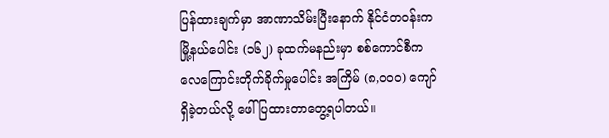ပြန်ထားချက်မှာ အာဏာသိမ်းပြီးနောက် နိုင်ငံတဝန်းက မြို့နယ်ပေါင်း (၁၆၂) ခုထက်မနည်းမှာ စစ်ကောင်စီက လေကြောင်းတိုက်ခိုက်မှုပေါင်း အကြိမ် (၈,၀၀၀) ကျော် ရှိခဲ့တယ်လို့ ဖေါ်ပြထားတာတွေ့ရပါတယ်။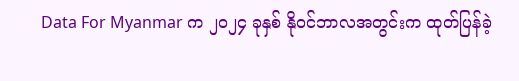Data For Myanmar က ၂၀၂၄ ခုနှစ် နိုဝင်ဘာလအတွင်းက ထုတ်ပြန်ခဲ့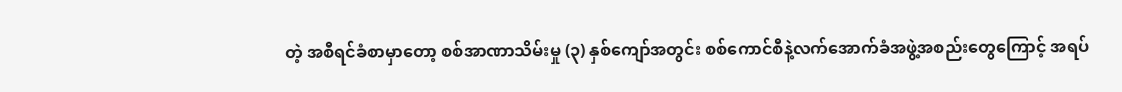တဲ့ အစီရင်ခံစာမှာတော့ စစ်အာဏာသိမ်းမှု (၃) နှစ်ကျော်အတွင်း စစ်ကောင်စီနဲ့လက်အောက်ခံအဖွဲ့အစည်းတွေကြောင့် အရပ်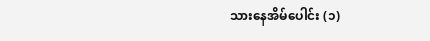သားနေအိမ်ပေါင်း (၁)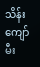သိန်း ကျော် မီး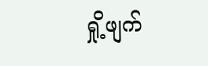ရှို့ဖျက်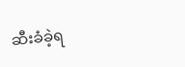ဆီးခံခဲ့ရ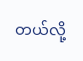တယ်လို့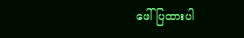ဖေါ်ပြထားပါ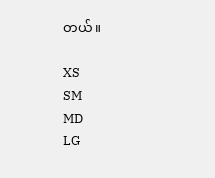တယ်။

XS
SM
MD
LG